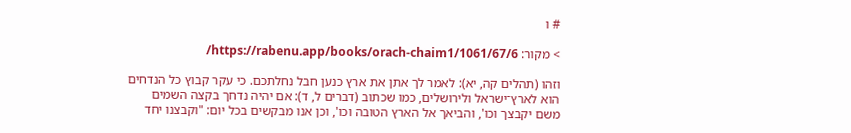# ו

> מקור: https://rabenu.app/books/orach-chaim1/1061/67/6/

וזהו (תהלים קה, יא): לאמר לך אתן את ארץ כנען חבל נחלתכם. כי עקר קבוץ כל הנדחים הוא לארץ־ישראל ולירושלים, כמו שכתוב (דברים ל, ד): אם יהיה נדחך בקצה השמים משם יקבצך וכו', והביאך אל הארץ הטובה וכו', וכן אנו מבקשים בכל יום: "וקבצנו יחד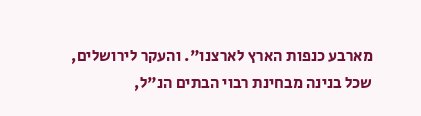מארבע כנפות הארץ לארצנו". והעקר לירושלים, שכל בנינה מבחינת רבוי הבתים הנ"ל,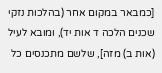[כמבאר במקום אחר (בהלכות נזקי שכנים הלכה ד אות יד), ומובא לעיל (אות ב) מזה], שלשם מתכנסים כל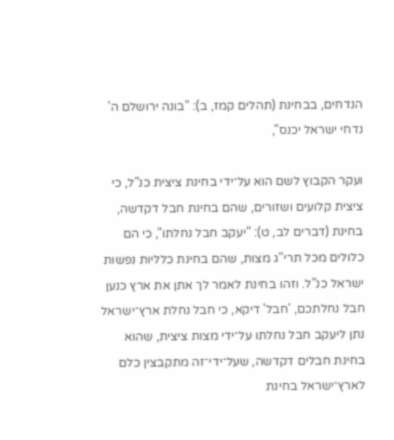הנדחים, בבחינת (תהלים קמז, ב): "בונה ירושלם ה' נדחי ישראל יכנס",

ועקר הקבוץ לשם הוא על־ידי בחינת ציצית כנ"ל, כי ציצית קלועים ושזורים, שהם בחינת חבל דקדשה, בחינת (דברים לב, ט): "יעקב חבל נחלתו", כי הם כלולים מכל תרי"ג מצות, שהם בחינת כלליות נפשות ישראל כנ"ל. וזהו בחינת לאמר לך אתן את ארץ כנען חבל נחלתכם, 'חבל' דיקא, כי חבל נחלת ארץ־ישראל נתן ליעקב חבל נחלתו על־ידי מצות ציצית, שהוא בחינת חבלים דקדשה, שעל־ידי־זה מתקבצין כלם לארץ־ישראל בחינת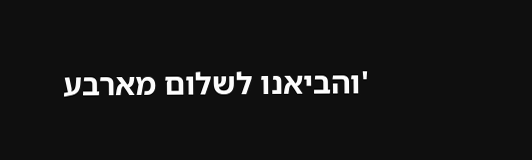'והביאנו לשלום מארבע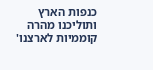כנפות הארץ ותוליכנו מהרה קוממיות לארצנו'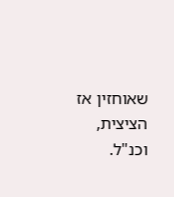שאוחזין אז הציצית, וכנ"ל.